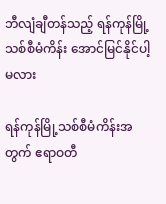ဘီလျံချီတန်သည့် ရန်ကုန်မြို့သစ်စီမံကိန်း အောင်မြင်နိုင်ပါ့မလား

ရန်ကုန်မြို့သစ်စီမံကိန်းအတွက် ဧရာဝတီ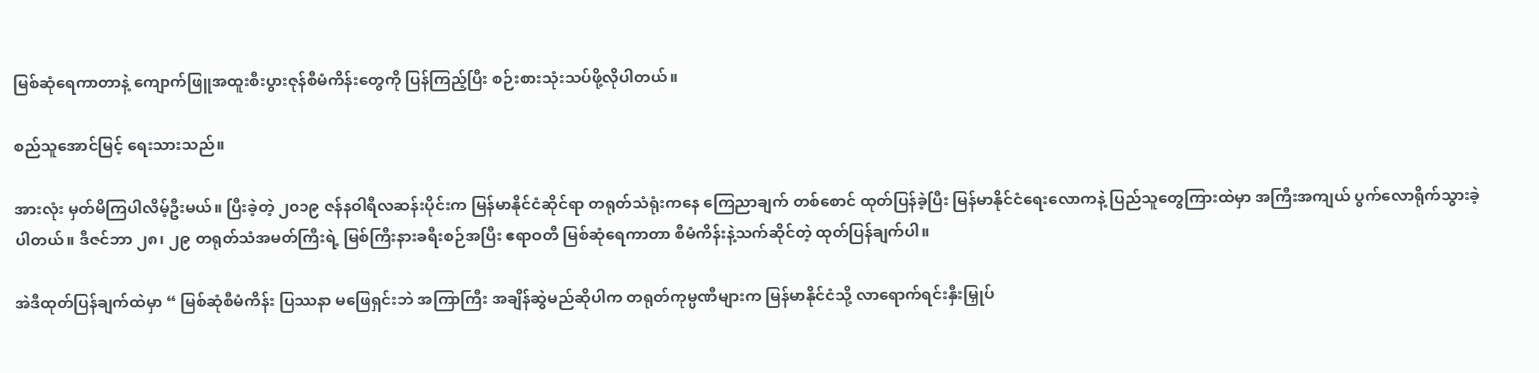မြစ်ဆုံရေကာတာနဲ့ ကျောက်ဖြူအထူးစီးပွားဇုန်စီမံကိန်းတွေကို ပြန်ကြည့်ပြီး စဉ်းစားသုံးသပ်ဖို့လိုပါတယ်။

စည်သူအောင်မြင့် ရေးသားသည်။

အားလုံး မှတ်မိကြပါလိမ့်ဦးမယ်။ ပြီးခဲ့တဲ့ ၂၀၁၉ ဇန်နဝါရီလဆန်းပိုင်းက မြန်မာနိုင်ငံဆိုင်ရာ တရုတ်သံရုံးကနေ ကြေညာချက် တစ်စောင် ထုတ်ပြန်ခဲ့ပြီး မြန်မာနိုင်ငံရေးလောကနဲ့ ပြည်သူတွေကြားထဲမှာ အကြီးအကျယ် ပွက်လောရိုက်သွားခဲ့ပါတယ်။ ဒီဇင်ဘာ ၂၈၊ ၂၉ တရုတ်သံအမတ်ကြီးရဲ့ မြစ်ကြီးနားခရီးစဉ်အပြီး ဧရာဝတီ မြစ်ဆုံရေကာတာ စီမံကိန်းနဲ့သက်ဆိုင်တဲ့ ထုတ်ပြန်ချက်ပါ။

အဲဒီထုတ်ပြန်ချက်ထဲမှာ “ မြစ်ဆုံစီမံကိန်း ပြဿနာ မဖြေရှင်းဘဲ အကြာကြီး အချိန်ဆွဲမည်ဆိုပါက တရုတ်ကုမ္ပဏီများက မြန်မာနိုင်ငံသို့ လာရောက်ရင်းနှီးမြှုပ်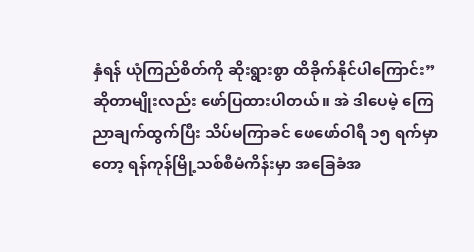နှံရန် ယုံကြည်စိတ်ကို ဆိုးရွားစွာ ထိခိုက်နိုင်ပါကြောင်း” ဆိုတာမျိုးလည်း ဖော်ပြထားပါတယ်။ အဲ ဒါပေမဲ့ ကြေညာချက်ထွက်ပြီး သိပ်မကြာခင် ဖေဖော်ဝါရီ ၁၅ ရက်မှာတော့ ရန်ကုန်မြို့သစ်စီမံကိန်းမှာ အခြေခံအ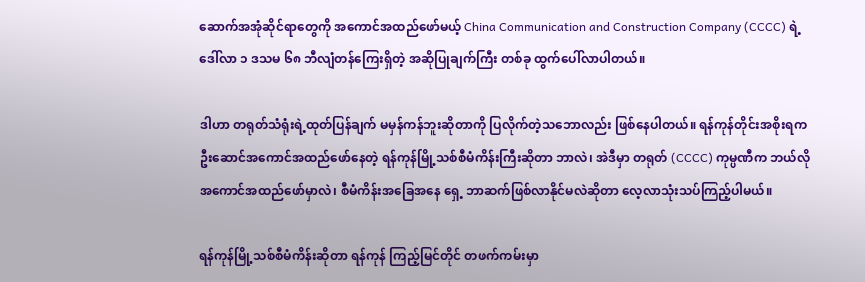ဆောက်အအုံဆိုင်ရာတွေကို အကောင်အထည်ဖော်မယ့် China Communication and Construction Company (CCCC) ရဲ့ ဒေါ်လာ ၁ ဒသမ ၆၈ ဘီလျံတန်ကြေးရှိတဲ့ အဆိုပြုချက်ကြီး တစ်ခု ထွက်ပေါ်လာပါတယ်။

ဒါဟာ တရုတ်သံရုံးရဲ့ထုတ်ပြန်ချက် မမှန်ကန်ဘူးဆိုတာကို ပြလိုက်တဲ့သဘောလည်း ဖြစ်နေပါတယ်။ ရန်ကုန်တိုင်းအစိုးရက ဦးဆောင်အကောင်အထည်ဖော်နေတဲ့ ရန်ကုန်မြို့သစ်စီမံကိန်းကြီးဆိုတာ ဘာလဲ၊ အဲဒီမှာ တရုတ် (CCCC) ကုမ္ပဏီက ဘယ်လို အကောင်အထည်ဖော်မှာလဲ၊ စီမံကိန်းအခြေအနေ ရှေ့ ဘာဆက်ဖြစ်လာနိုင်မလဲဆိုတာ လေ့လာသုံးသပ်ကြည့်ပါမယ်။

ရန်ကုန်မြို့သစ်စီမံကိန်းဆိုတာ ရန်ကုန် ကြည့်မြင်တိုင် တဖက်ကမ်းမှာ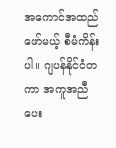အကောင်အထည်ဖော်မယ့် စီမံကိန်းပါ။ ဂျပန်နိုင်ငံတကာ အကူအညီပေး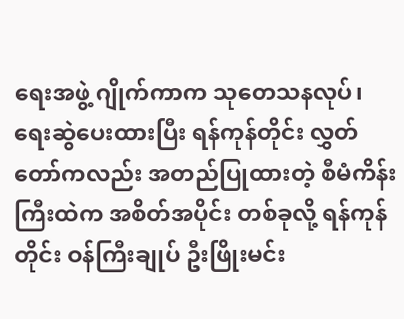ရေးအဖွဲ့ ဂျိုက်ကာက သုတေသနလုပ်၊ ရေးဆွဲပေးထားပြီး ရန်ကုန်တိုင်း လွှတ်တော်ကလည်း အတည်ပြုထားတဲ့ စီမံကိန်းကြီးထဲက အစိတ်အပိုင်း တစ်ခုလို့ ရန်ကုန်တိုင်း ဝန်ကြီးချုပ် ဦးဖြိုးမင်း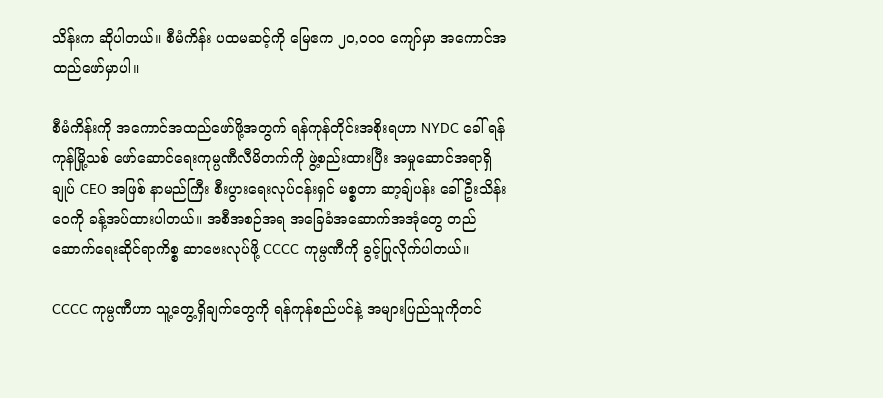သိန်းက ဆိုပါတယ်။ စီမံကိန်း ပထမဆင့်ကို မြေဧက ၂၀,၀၀၀ ကျော်မှာ အကောင်အထည်ဖော်မှာပါ။

စီမံကိန်းကို အကောင်အထည်ဖော်ဖို့အတွက် ရန်ကုန်တိုင်းအစိုးရဟာ NYDC ခေါ် ရန်ကုန်မြို့သစ် ဖော်ဆောင်ရေးကုမ္ပဏီလီမိတက်ကို ဖွဲ့စည်းထားပြီး အမှုဆောင်အရာရှိချုပ် CEO အဖြစ် နာမည်ကြီး စီးပွားရေးလုပ်ငန်းရှင် မစ္စတာ ဆာ့ချ်ပန်း ခေါ် ဦးသိန်းဝေကို ခန့်အပ်ထားပါတယ်။ အစီအစဉ်အရ အခြေခံအဆောက်အအုံတွေ တည်ဆောက်ရေးဆိုင်ရာကိစ္စ ဆာဗေးလုပ်ဖို့ CCCC ကုမ္ပဏီကို ခွင့်ပြုလိုက်ပါတယ်။

CCCC ကုမ္ပဏီဟာ သူ့တွေ့ရှိချက်တွေကို ရန်ကုန်စည်ပင်နဲ့ အများပြည်သူကိုတင်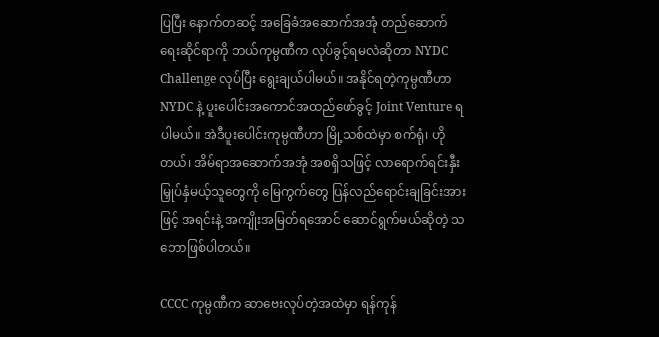ပြပြီး နောက်တဆင့် အခြေခံအဆောက်အအုံ တည်ဆောက်ရေးဆိုင်ရာကို ဘယ်ကုမ္ပဏီက လုပ်ခွင့်ရမလဲဆိုတာ NYDC Challenge လုပ်ပြီး ရွေးချယ်ပါမယ်။ အနိုင်ရတဲ့ကုမ္ပဏီဟာ NYDC နဲ့ ပူးပေါင်းအကောင်အထည်ဖော်ခွင့် Joint Venture ရပါမယ်။ အဲဒီပူးပေါင်းကုမ္ပဏီဟာ မြို့သစ်ထဲမှာ စက်ရုံ၊ ဟိုတယ်၊ အိမ်ရာအဆောက်အအုံ အစရှိသဖြင့် လာရောက်ရင်းနှီးမြှုပ်နှံမယ့်သူတွေကို မြေကွက်တွေ ပြန်လည်ရောင်းချခြင်းအားဖြင့် အရင်းနဲ့ အကျိုးအမြတ်ရအောင် ဆောင်ရွက်မယ်ဆိုတဲ့ သဘောဖြစ်ပါတယ်။

CCCC ကုမ္ပဏီက ဆာဗေးလုပ်တဲ့အထဲမှာ ရန်ကုန်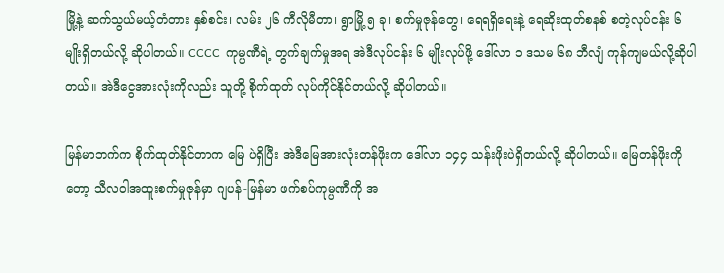မြို့နဲ့ ဆက်သွယ်မယ့်တံတား နှစ်စင်း၊ လမ်း ၂၆ ကီလိုမီတာ၊ ရွာမြို့ ၅ ခု၊ စက်မှုဇုန်တွေ၊ ရေရရှိရေးနဲ့ ရေဆိုးထုတ်စနစ် စတဲ့လုပ်ငန်း ၆ မျိုးရှိတယ်လို့ ဆိုပါတယ်။ CCCC  ကုမ္ပဏီရဲ့ တွက်ချက်မှုအရ အဲဒီလုပ်ငန်း ၆ မျိုးလုပ်ဖို့ ဒေါ်လာ ၁ ဒသမ ၆၈ ဘီလျံ ကုန်ကျမယ်လို့ဆိုပါတယ်။ အဲဒီငွေအားလုံးကိုလည်း သူတို့ စိုက်ထုတ် လုပ်ကိုင်နိုင်တယ်လို့ ဆိုပါတယ်။

မြန်မာဘက်က စိုက်ထုတ်နိုင်တာက မြေ ပဲရှိပြီး အဲဒီမြေအားလုံးတန်ဖိုးက ဒေါ်လာ ၁၄၄ သန်းဖိုးပဲရှိတယ်လို့ ဆိုပါတယ်။ မြေတန်ဖိုးကိုတော့ သီလဝါအထူးစက်မှုဇုန်မှာ ဂျပန်-မြန်မာ ဖက်စပ်ကုမ္ပဏီကို အ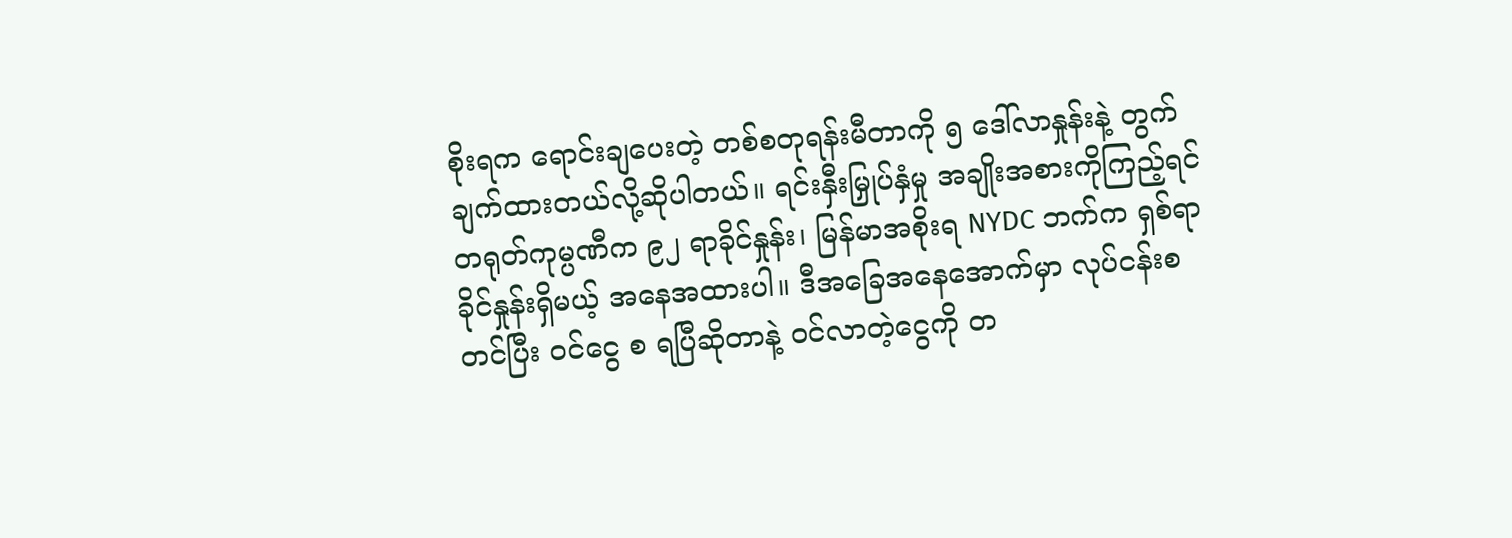စိုးရက ရောင်းချပေးတဲ့ တစ်စတုရန်းမီတာကို ၅ ဒေါ်လာနှုန်းနဲ့ တွက်ချက်ထားတယ်လို့ဆိုပါတယ်။ ရင်းနှီးမြှုပ်နှံမှု အချိုးအစားကိုကြည့်ရင် တရုတ်ကုမ္ပဏီက ၉၂ ရာခိုင်နှုန်း၊ မြန်မာအစိုးရ NYDC ဘက်က ရှစ်ရာခိုင်နှုန်းရှိမယ့် အနေအထားပါ။ ဒီအခြေအနေအောက်မှာ လုပ်ငန်းစတင်ပြီး ဝင်ငွေ စ ရပြီဆိုတာနဲ့ ဝင်လာတဲ့ငွေကို တ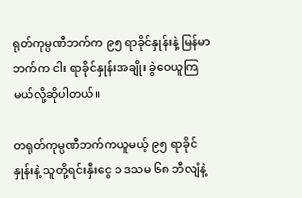ရုတ်ကုမ္ပဏီဘက်က ၉၅ ရာခိုင်နှုန်းနဲ့ မြန်မာဘက်က ငါး ရာခိုင်နှုန်းအချိုး ခွဲဝေယူကြမယ်လို့ဆိုပါတယ်။

တရုတ်ကုမ္ပဏီဘက်ကယူမယ့် ၉၅ ရာခိုင်နှုန်းနဲ့ သူတို့ရင်းနှီးငွေ ၁ ဒသမ ၆၈ ဘီလျံနဲ့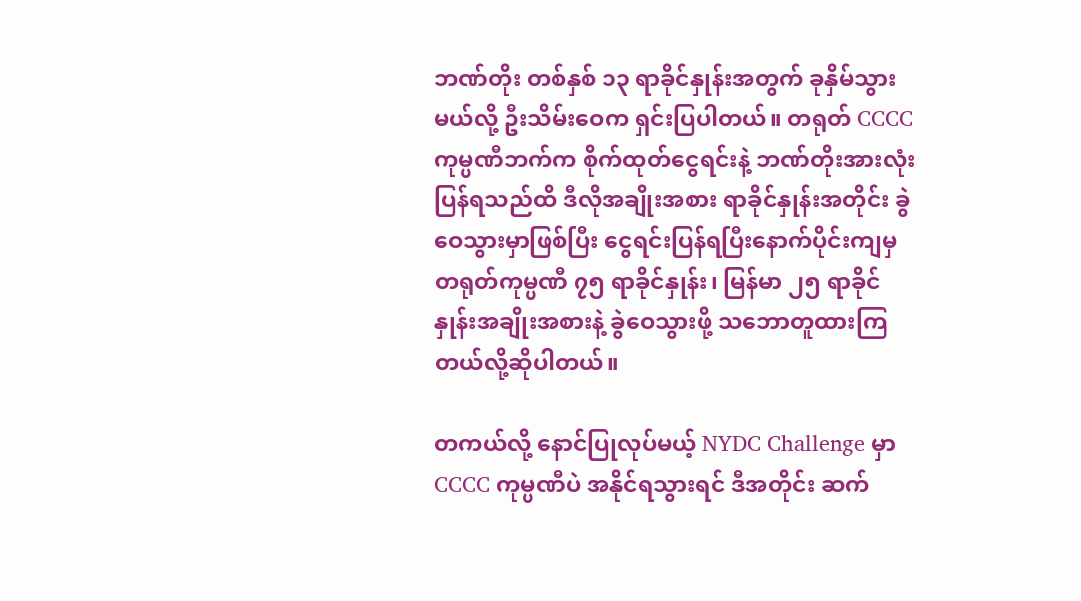ဘဏ်တိုး တစ်နှစ် ၁၃ ရာခိုင်နှုန်းအတွက် ခုနှိမ်သွားမယ်လို့ ဦးသိမ်းဝေက ရှင်းပြပါတယ်။ တရုတ် CCCC ကုမ္ပဏီဘက်က စိုက်ထုတ်ငွေရင်းနဲ့ ဘဏ်တိုးအားလုံးပြန်ရသည်ထိ ဒီလိုအချိုးအစား ရာခိုင်နှုန်းအတိုင်း ခွဲဝေသွားမှာဖြစ်ပြီး ငွေရင်းပြန်ရပြီးနောက်ပိုင်းကျမှ တရုတ်ကုမ္ပဏီ ၇၅ ရာခိုင်နှုန်း၊ မြန်မာ ၂၅ ရာခိုင်နှုန်းအချိုးအစားနဲ့ ခွဲဝေသွားဖို့ သဘောတူထားကြတယ်လို့ဆိုပါတယ်။

တကယ်လို့ နောင်ပြုလုပ်မယ့် NYDC Challenge မှာ CCCC ကုမ္ပဏီပဲ အနိုင်ရသွားရင် ဒီအတိုင်း ဆက်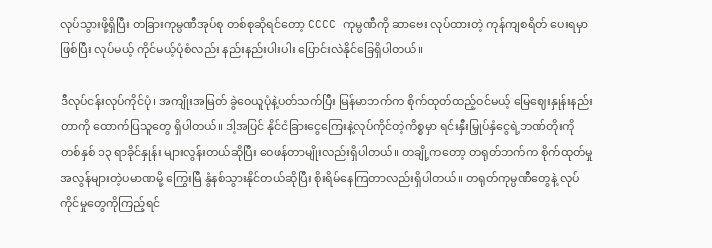လုပ်သွားဖို့ရှိပြီး တခြားကုမ္ပဏီအုပ်စု တစ်စုဆိုရင်တော့ CCCC ကုမ္ပဏီကို ဆာဗေး လုပ်ထားတဲ့ ကုန်ကျစရိတ် ပေးရမှာဖြစ်ပြီး လုပ်မယ့် ကိုင်မယ့်ပုံစံလည်း နည်းနည်းပါးပါး ပြောင်းလဲနိုင်ခြေရှိပါတယ်။

ဒီလုပ်ငန်းလုပ်ကိုင်ပုံ၊ အကျိုးအမြတ် ခွဲဝေယူပုံနဲ့ပတ်သက်ပြီး မြန်မာဘက်က စိုက်ထုတ်ထည့်ဝင်မယ့် မြေဈေးနှုန်းနည်းတာကို ထောက်ပြသူတွေ ရှိပါတယ်။ ဒါ့အပြင် နိုင်ငံခြားငွေကြေးနဲ့လုပ်ကိုင်တဲ့ကိစ္စမှာ ရင်းနှီးမြှုပ်နှံငွေရဲ့ဘဏ်တိုးကို တစ်နှစ် ၁၃ ရာခိုင်နှုန်း များလွန်းတယ်ဆိုပြီး ဝေဖန်တာမျိုးလည်းရှိပါတယ်။ တချို့ကတော့ တရုတ်ဘက်က စိုက်ထုတ်မှု အလွန်များတဲ့ပမာဏမို့ ကြွေးမြီ နွံနစ်သွားနိုင်တယ်ဆိုပြီး စိုးရိမ်နေကြတာလည်းရှိပါတယ်။ တရုတ်ကုမ္ပဏီတွေနဲ့ လုပ်ကိုင်မှုတွေကိုကြည့်ရင်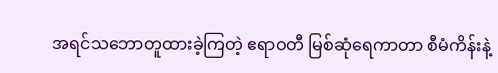အရင်သဘောတူထားခဲ့ကြတဲ့ ဧရာဝတီ မြစ်ဆုံရေကာတာ စီမံကိန်းနဲ့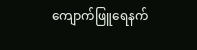ကျောက်ဖြူရေနက်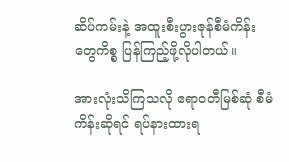ဆိပ်ကမ်းနဲ့ အထူးစီးပွားဇုန်စီမံကိန်းတွေကိစ္စ ပြန်ကြည့်ဖို့လိုပါတယ်။

အားလုံးသိကြသလို ဧရာဝတီမြစ်ဆုံ စီမံကိန်းဆိုရင် ရပ်နားထားရ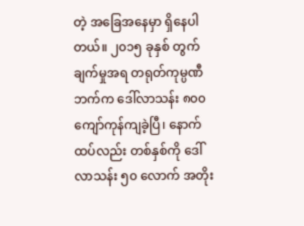တဲ့ အခြေအနေမှာ ရှိနေပါတယ်။ ၂၀၁၅ ခုနှစ် တွက်ချက်မှုအရ တရုတ်ကုမ္ပဏီဘက်က ဒေါ်လာသန်း ၈၀၀ ကျော်ကုန်ကျခဲ့ပြီ၊ နောက်ထပ်လည်း တစ်နှစ်ကို ဒေါ်လာသန်း ၅၀ လောက် အတိုး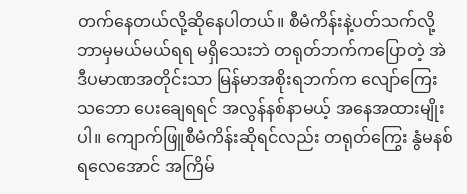တက်နေတယ်လို့ဆိုနေပါတယ်။ စီမံကိန်းနဲ့ပတ်သက်လို့ ဘာမှမယ်မယ်ရရ မရှိသေးဘဲ တရုတ်ဘက်ကပြောတဲ့ အဲဒီပမာဏအတိုင်းသာ မြန်မာအစိုးရဘက်က လျော်ကြေးသဘော ပေးချေရရင် အလွန်နစ်နာမယ့် အနေအထားမျိုးပါ။ ကျောက်ဖြူစီမံကိန်းဆိုရင်လည်း တရုတ်ကြွေး နွံမနစ်ရလေအောင် အကြိမ်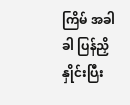ကြိမ် အခါခါ ပြန်ညှိနှိုင်းပြီး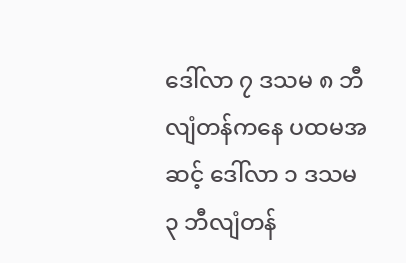ဒေါ်လာ ၇ ဒသမ ၈ ဘီလျံတန်ကနေ ပထမအဆင့် ဒေါ်လာ ၁ ဒသမ ၃ ဘီလျံတန်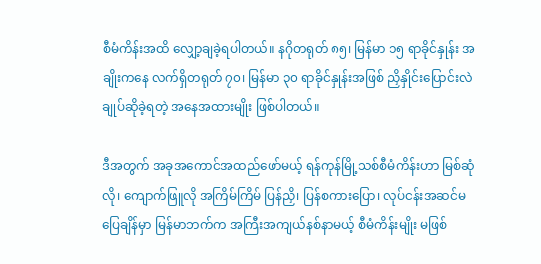စီမံကိန်းအထိ လျှော့ချခဲ့ရပါတယ်။ နဂိုတရုတ် ၈၅၊ မြန်မာ ၁၅ ရာခိုင်နှုန်း အချိုးကနေ လက်ရှိတရုတ် ၇၀၊ မြန်မာ ၃၀ ရာခိုင်နှုန်းအဖြစ် ညှိနှိုင်းပြောင်းလဲချုပ်ဆိုခဲ့ရတဲ့ အနေအထားမျိုး ဖြစ်ပါတယ်။

ဒီအတွက် အခုအကောင်အထည်ဖော်မယ့် ရန်ကုန်မြို့သစ်စီမံကိန်းဟာ မြစ်ဆုံလို၊ ကျောက်ဖြူလို အကြိမ်ကြိမ် ပြန်ညှိ၊ ပြန်စကားပြော၊ လုပ်ငန်းအဆင်မပြေချိန်မှာ မြန်မာဘက်က အကြီးအကျယ်နစ်နာမယ့် စီမံကိန်းမျိုး မဖြစ်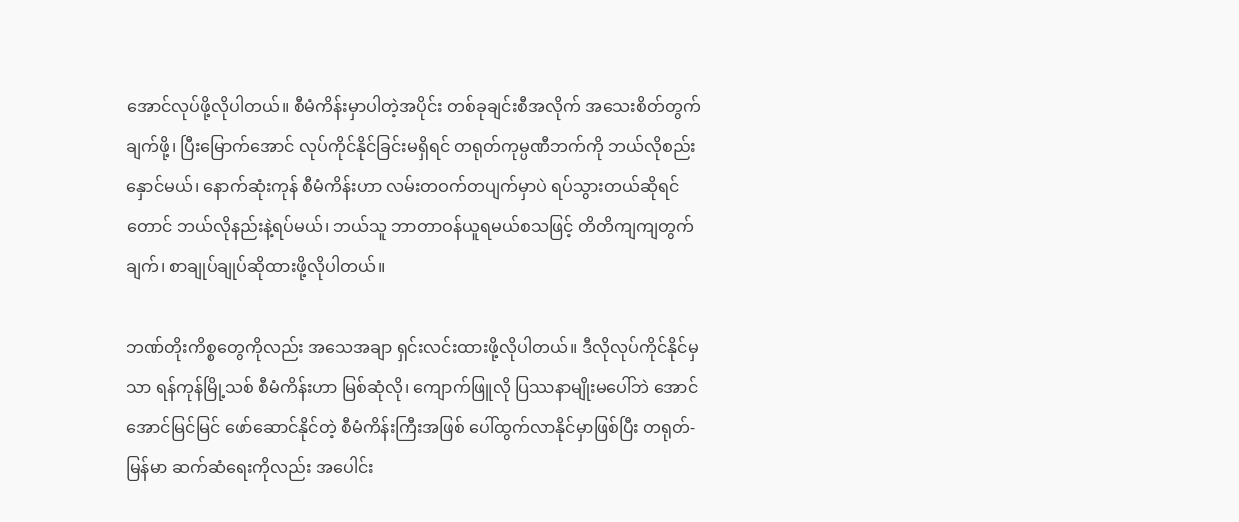အောင်လုပ်ဖို့လိုပါတယ်။ စီမံကိန်းမှာပါတဲ့အပိုင်း တစ်ခုချင်းစီအလိုက် အသေးစိတ်တွက်ချက်ဖို့၊ ပြီးမြောက်အောင် လုပ်ကိုင်နိုင်ခြင်းမရှိရင် တရုတ်ကုမ္ပဏီဘက်ကို ဘယ်လိုစည်းနှောင်မယ်၊ နောက်ဆုံးကုန် စီမံကိန်းဟာ လမ်းတဝက်တပျက်မှာပဲ ရပ်သွားတယ်ဆိုရင်တောင် ဘယ်လိုနည်းနဲ့ရပ်မယ်၊ ဘယ်သူ ဘာတာဝန်ယူရမယ်စသဖြင့် တိတိကျကျတွက်ချက်၊ စာချုပ်ချုပ်ဆိုထားဖို့လိုပါတယ်။

ဘဏ်တိုးကိစ္စတွေကိုလည်း အသေအချာ ရှင်းလင်းထားဖို့လိုပါတယ်။ ဒီလိုလုပ်ကိုင်နိုင်မှသာ ရန်ကုန်မြို့သစ် စီမံကိန်းဟာ မြစ်ဆုံလို၊ ကျောက်ဖြူလို ပြဿနာမျိုးမပေါ်ဘဲ အောင်အောင်မြင်မြင် ဖော်ဆောင်နိုင်တဲ့ စီမံကိန်းကြီးအဖြစ် ပေါ်ထွက်လာနိုင်မှာဖြစ်ပြီး တရုတ်-မြန်မာ ဆက်ဆံရေးကိုလည်း အပေါင်း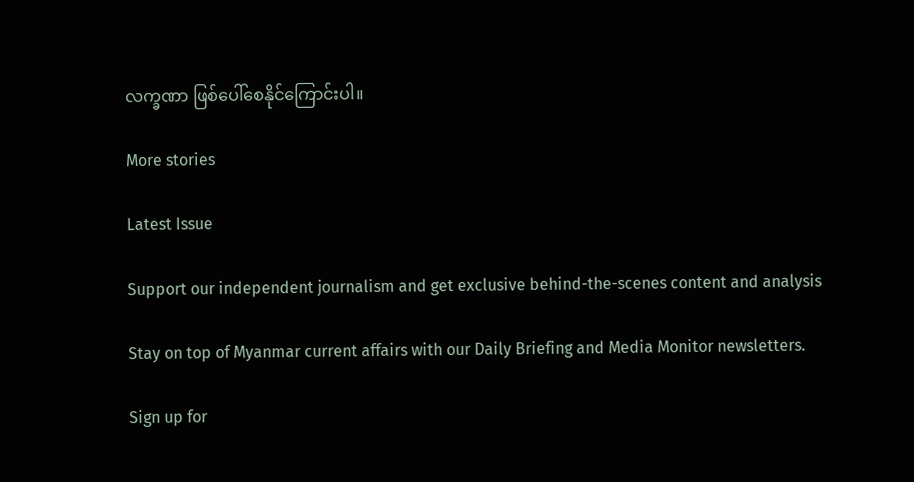လက္ခဏာ ဖြစ်ပေါ်စေနိုင်ကြောင်းပါ။

More stories

Latest Issue

Support our independent journalism and get exclusive behind-the-scenes content and analysis

Stay on top of Myanmar current affairs with our Daily Briefing and Media Monitor newsletters.

Sign up for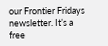our Frontier Fridays newsletter. It’s a free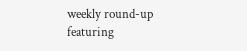weekly round-up featuring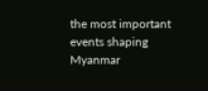the most important events shaping Myanmar